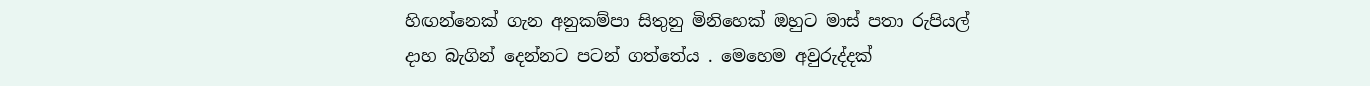හිඟන්නෙක් ගැන අනුකම්පා සිතුනු මිනිහෙක් ඔහුට මාස් පතා රුපියල් දාහ බැගින් දෙන්නට පටන් ගත්තේය . මෙහෙම අවුරුද්දක්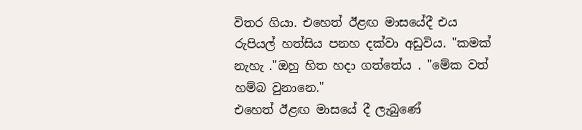විතර ගියා. එහෙත් ඊළඟ මාසයේදී එය රුපියල් හත්සිය පනහ දක්වා අඩුවිය. "කමක් නැහැ ."ඔහු හිත හදා ගත්තේය . "මේක වත් හම්බ වුනානෙ."
එහෙත් ඊළඟ මාසයේ දී ලැබුණේ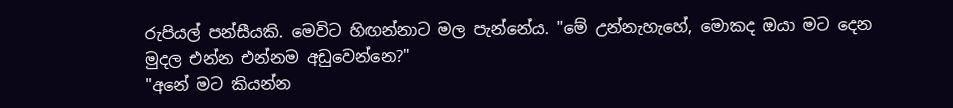රුපියල් පන්සීයකි. මෙවිට හිඟන්නාට මල පැන්නේය. "මේ උන්නැහැහේ, මොකද ඔයා මට දෙන මුදල එන්න එන්නම අඩුවෙන්නෙ?"
"අනේ මට කියන්න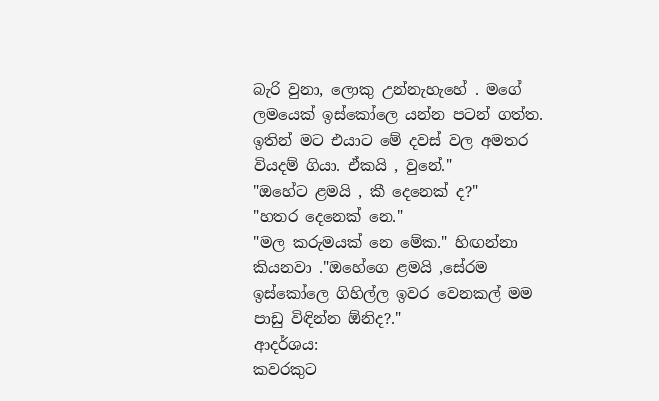බැරි වුනා, ලොකු උන්නැහැහේ . මගේ ලමයෙක් ඉස්කෝලෙ යන්න පටන් ගත්ත. ඉතින් මට එයාට මේ දවස් වල අමතර වියදම් ගියා. ඒකයි , වුනේ."
"ඔහේට ළමයි , කී දෙනෙක් ද?"
"හතර දෙනෙක් නෙ."
"මල කරුමයක් නෙ මේක." හිඟන්නා කියනවා ."ඔහේගෙ ළමයි ,සේරම ඉස්කෝලෙ ගිහිල්ල ඉවර වෙනකල් මම පාඩු විඳින්න ඕනිද?."
ආදර්ශය:
කවරකුට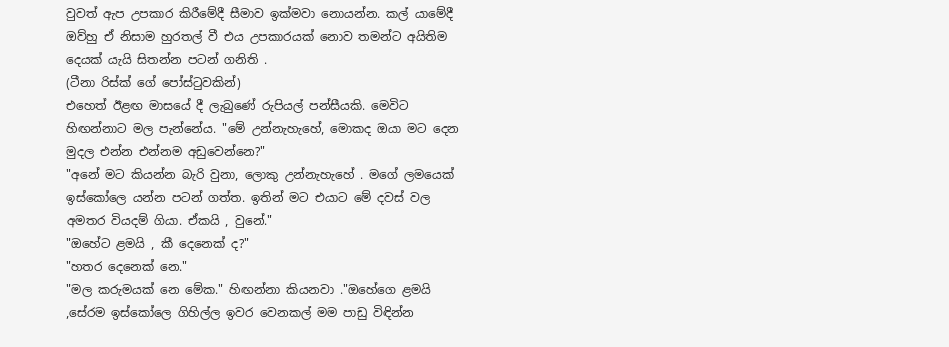වුවත් ඇප උපකාර කිරීමේදී සීමාව ඉක්මවා නොයන්න. කල් යාමේදී ඔව්හු ඒ නිසාම හුරතල් වී එය උපකාරයක් නොව තමන්ට අයිතිම දෙයක් යැයි සිතන්න පටන් ගනිති .
(ටීනා රිස්ක් ගේ පෝස්ටුවකින්)
එහෙත් ඊළඟ මාසයේ දී ලැබුණේ රුපියල් පන්සීයකි. මෙවිට හිඟන්නාට මල පැන්නේය. "මේ උන්නැහැහේ, මොකද ඔයා මට දෙන මුදල එන්න එන්නම අඩුවෙන්නෙ?"
"අනේ මට කියන්න බැරි වුනා, ලොකු උන්නැහැහේ . මගේ ලමයෙක් ඉස්කෝලෙ යන්න පටන් ගත්ත. ඉතින් මට එයාට මේ දවස් වල අමතර වියදම් ගියා. ඒකයි , වුනේ."
"ඔහේට ළමයි , කී දෙනෙක් ද?"
"හතර දෙනෙක් නෙ."
"මල කරුමයක් නෙ මේක." හිඟන්නා කියනවා ."ඔහේගෙ ළමයි ,සේරම ඉස්කෝලෙ ගිහිල්ල ඉවර වෙනකල් මම පාඩු විඳින්න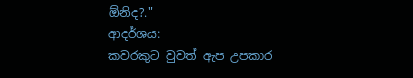ඕනිද?."
ආදර්ශය:
කවරකුට වුවත් ඇප උපකාර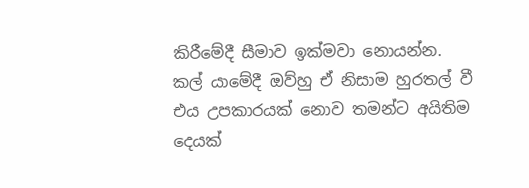කිරීමේදී සීමාව ඉක්මවා නොයන්න. කල් යාමේදී ඔව්හු ඒ නිසාම හුරතල් වී එය උපකාරයක් නොව තමන්ට අයිතිම දෙයක්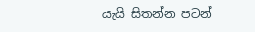යැයි සිතන්න පටන්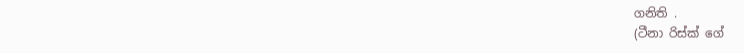ගනිති .
(ටීනා රිස්ක් ගේ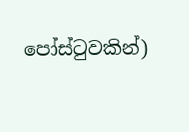පෝස්ටුවකින්)